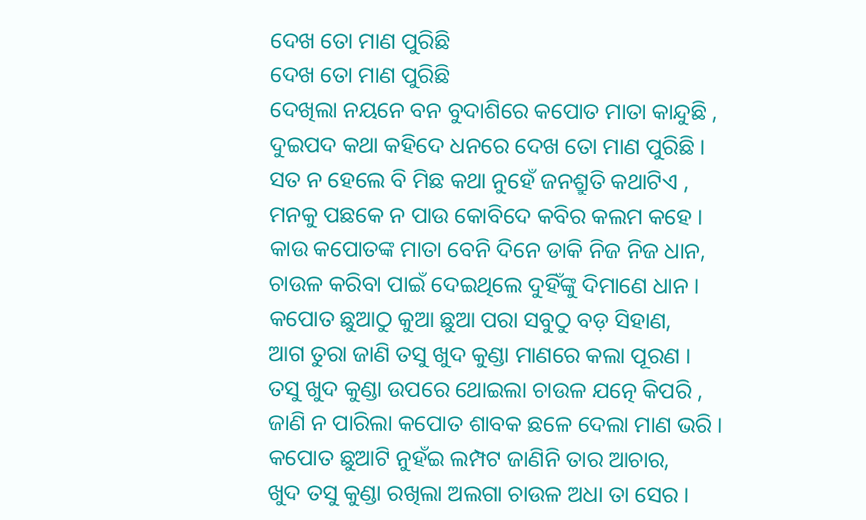ଦେଖ ତୋ ମାଣ ପୁରିଛି
ଦେଖ ତୋ ମାଣ ପୁରିଛି
ଦେଖିଲା ନୟନେ ବନ ବୁଦାଶିରେ କପୋତ ମାତା କାନ୍ଦୁଛି ,
ଦୁଇପଦ କଥା କହିଦେ ଧନରେ ଦେଖ ତୋ ମାଣ ପୁରିଛି ।
ସତ ନ ହେଲେ ବି ମିଛ କଥା ନୁହେଁ ଜନଶ୍ରୁତି କଥାଟିଏ ,
ମନକୁ ପଛକେ ନ ପାଉ କୋବିଦେ କବିର କଲମ କହେ ।
କାଉ କପୋତଙ୍କ ମାତା ବେନି ଦିନେ ଡାକି ନିଜ ନିଜ ଧାନ,
ଚାଉଳ କରିବା ପାଇଁ ଦେଇଥିଲେ ଦୁହିଁଙ୍କୁ ଦିମାଣେ ଧାନ ।
କପୋତ ଛୁଆଠୁ କୁଆ ଛୁଆ ପରା ସବୁଠୁ ବଡ଼ ସିହାଣ,
ଆଗ ତୁରା ଜାଣି ତସୁ ଖୁଦ କୁଣ୍ଡା ମାଣରେ କଲା ପୂରଣ ।
ତସୁ ଖୁଦ କୁଣ୍ଡା ଉପରେ ଥୋଇଲା ଚାଉଳ ଯତ୍ନେ କିପରି ,
ଜାଣି ନ ପାରିଲା କପୋତ ଶାବକ ଛଳେ ଦେଲା ମାଣ ଭରି ।
କପୋତ ଛୁଆଟି ନୁହଁଇ ଲମ୍ପଟ ଜାଣିନି ତାର ଆଚାର,
ଖୁଦ ତସୁ କୁଣ୍ଡା ରଖିଲା ଅଲଗା ଚାଉଳ ଅଧା ତା ସେର ।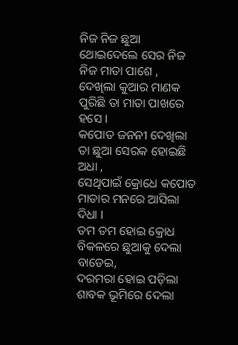ନିଜ ନିଜ ଛୁଆ ଥୋଇଦେଲେ ସେର ନିଜ ନିଜ ମାତା ପାଶେ ,
ଦେଖିଲା କୁଆର ମାଣକ ପୁରିଛି ତା ମାତା ପାଖରେ ହସେ ।
କପୋତ ଜନନୀ ଦେଖିଲା ତା ଛୁଆ ସେରକ ହୋଇଛି ଅଧା ,
ସେଥିପାଇଁ କ୍ରୋଧେ କପୋତ ମାତାର ମନରେ ଆସିଲା ଦିଧା ।
ତମ ତମ ହୋଇ କ୍ରୋଧ ବିକଳରେ ଛୁଆକୁ ଦେଲା ବାଡେଇ,
ଦରମରା ହୋଇ ପଡ଼ିଲା ଶାବକ ଭୂମିରେ ଦେଲା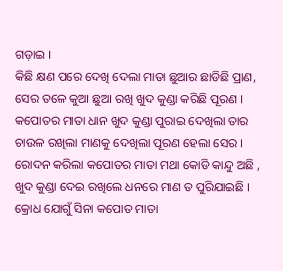ଗଡ଼ାଇ ।
କିଛି କ୍ଷଣ ପରେ ଦେଖି ଦେଲା ମାତା ଛୁଆର ଛାଡିଛି ପ୍ରାଣ,
ସେର ତଳେ କୁଆ ଛୁଆ ରଖି ଖୁଦ କୁଣ୍ଡା କରିଛି ପୂରଣ ।
କପୋତର ମାତା ଧାନ ଖୁଦ କୁଣ୍ଡା ପୁରାଇ ଦେଖିଲା ତାର
ଚାଉଳ ରଖିଲା ମାଣକୁ ଦେଖିଲା ପୂରଣ ହେଲା ସେର ।
ରୋଦନ କରିଲା କପୋତର ମାତା ମଥା କୋଡି କାନ୍ଦୁ ଅଛି ,
ଖୁଦ କୁଣ୍ଡା ଦେଇ ରଖିଲେ ଧନରେ ମାଣ ତ ପୁରିଯାଇଛି ।
କ୍ରୋଧ ଯୋଗୁଁ ସିନା କପୋତ ମାତା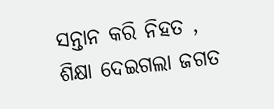ସନ୍ତାନ କରି ନିହତ ,
ଶିକ୍ଷା ଦେଇଗଲା ଜଗତ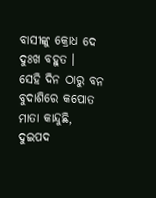ବାସୀଙ୍କୁ କ୍ରୋଧ ଦେ ଦୁଃଖ ବହୁତ ।
ସେହି ଦିନ ଠାରୁ ବନ ବୁଦାଶିରେ କପୋତ ମାତା କାନ୍ଦୁଛି,
ଦୁଇପଦ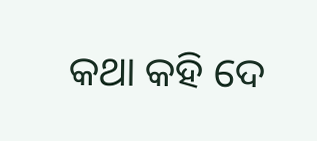କଥା କହି ଦେ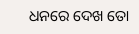ଧନରେ ଦେଖ ତୋ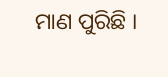ମାଣ ପୁରିଛି ।